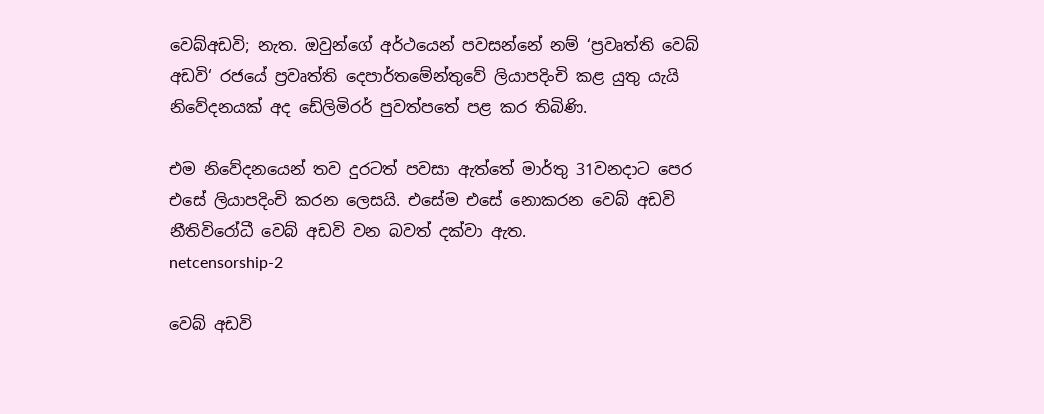වෙබ්අඩවි; නැත. ඔවුන්ගේ අර්ථයෙන් පවසන්නේ නම් ‘ප්‍රවෘත්ති වෙබ් අඩවි‘ රජයේ ප්‍රවෘත්ති දෙපාර්තමේන්තුවේ ලියාපදිංචි කළ යුතු යැයි නිවේදනයක් අද ඩේලිමිරර් පුවත්පතේ පළ කර තිබිණි.

එම නිවේදනයෙන් තව දුරටත් පවසා ඇත්තේ මාර්තු 31වනදාට පෙර එසේ ලියාපදිංචි කරන ලෙසයි. එසේම එසේ නොකරන වෙබ් අඩවි නීතිවිරෝධී වෙබ් අඩවි වන බවත් දක්වා ඇත.
netcensorship-2

වෙබ් අඩවි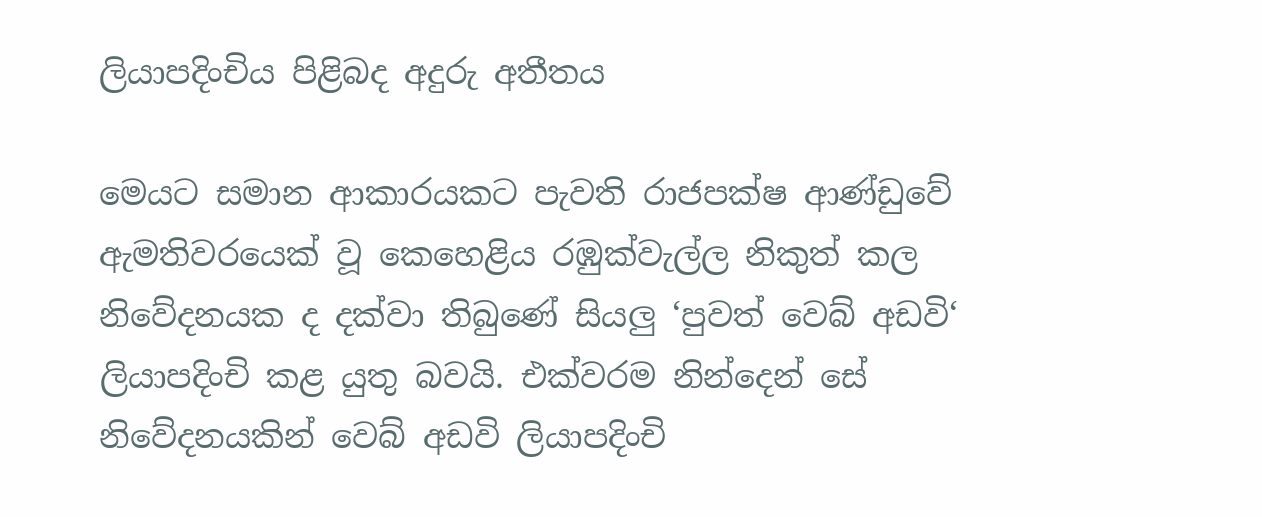ලියාපදිංචිය පිළිබද අදුරු අතීතය

මෙයට සමාන ආකාරයකට පැවති රාජපක්ෂ ආණ්ඩුවේ ඇමතිවරයෙක් වූ කෙහෙළිය රඹුක්වැල්ල නිකුත් කල නිවේදනයක ද දක්වා තිබුණේ සියලු ‘පුවත් වෙබ් අඩවි‘ ලියාපදිංචි කළ යුතු බවයි. එක්වරම නින්දෙන් සේ නිවේදනයකින් වෙබ් අඩවි ලියාපදිංචි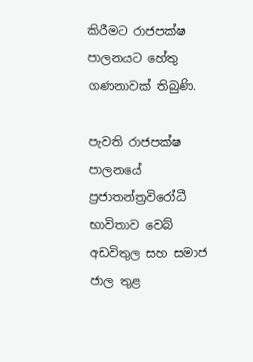කිරීමට රාජපක්ෂ පාලනයට හේතු ගණනාවක් තිබුණි.

පැවති රාජපක්ෂ පාලනයේ ප්‍රජාතන්ත්‍රවිරෝධී භාවිතාව වෙබ් අඩවිතුල සහ සමාජ ජාල තුළ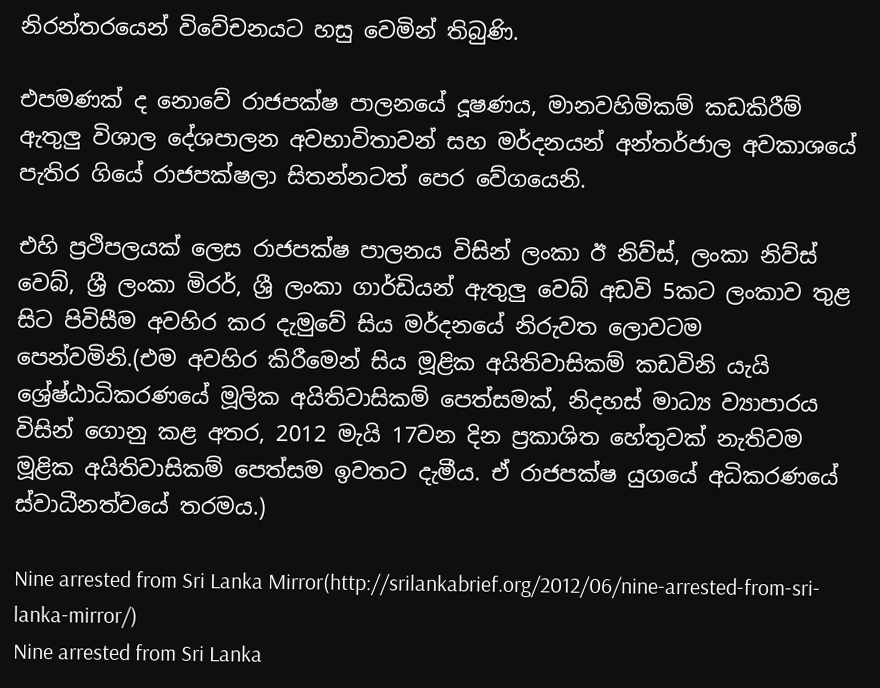නිරන්තරයෙන් විවේචනයට හසු වෙමින් තිබුණි.

එපමණක් ද නොවේ රාජපක්ෂ පාලනයේ දූෂණය, මානවහිමිකම් කඩකිරීම් ඇතුලු විශාල දේශපාලන අවභාවිතාවන් සහ මර්දනයන් අන්තර්ජාල අවකාශයේ පැතිර ගියේ රාජපක්ෂලා සිතන්නටත් පෙර වේගයෙනි.

එහි ප්‍රථිපලයක් ලෙස රාජපක්ෂ පාලනය විසින් ලංකා ඊ නිව්ස්, ලංකා නිව්ස් වෙබ්, ශ්‍රී ලංකා මිරර්, ශ්‍රී ලංකා ගාර්ඩියන් ඇතුලු වෙබ් අඩවි 5කට ලංකාව තුළ සිට පිවිසීම අවහිර කර දැමුවේ සිය මර්දනයේ නිරුවත ලොවටම පෙන්වමිනි.(එම අවහිර කිරීමෙන් සිය මූළික අයිතිවාසිකම් කඩවිනි යැයි ශ්‍රේෂ්ඨාධිකරණයේ මූලික අයිතිවාසිකම් පෙත්සමක්, නිදහස් මාධ්‍ය ව්‍යාපාරය විසින් ගොනු කළ අතර, 2012 මැයි 17වන දින ප්‍රකාශිත හේතුවක් නැතිවම මූළික අයිතිවාසිකම් පෙත්සම ඉවතට දැමීය. ඒ රාජපක්ෂ යුගයේ අධිකරණයේ ස්වාධීනත්වයේ තරමය.)

Nine arrested from Sri Lanka Mirror(http://srilankabrief.org/2012/06/nine-arrested-from-sri-lanka-mirror/)
Nine arrested from Sri Lanka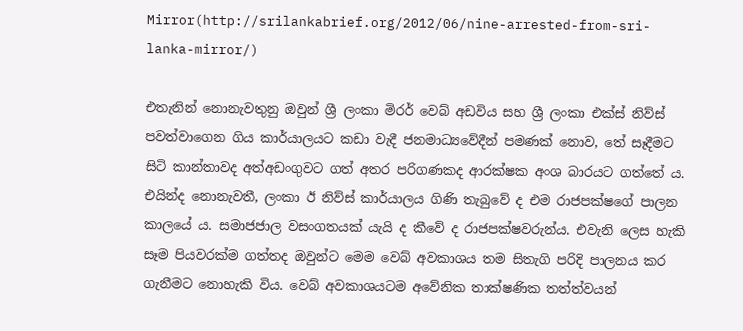Mirror(http://srilankabrief.org/2012/06/nine-arrested-from-sri-lanka-mirror/)

එතැනින් නොනැවතුනු ඔවුන් ශ්‍රී ලංකා මිරර් වෙබ් අඩවිය සහ ශ්‍රී ලංකා එක්ස් නිව්ස් පවත්වාගෙන ගිය කාර්යාලයට කඩා වැදී ජනමාධ්‍යවේදීන් පමණක් නොව, තේ සෑදීමට සිටි කාන්තාවද අත්අඩංගුවට ගත් අතර පරිගණකද ආරක්ෂක අංශ බාරයට ගත්තේ ය. එයින්ද නොනැවතී, ලංකා ඊ නිව්ස් කාර්යාලය ගිණි තැබුවේ ද එම රාජපක්ෂගේ පාලන කාලයේ ය. සමාජජාල වසංගතයක් යැයි ද කීවේ ද රාජපක්ෂවරුන්ය. එවැනි ලෙස හැකි සෑම පියවරක්ම ගත්තද ඔවුන්ට මෙම වෙබ් අවකාශය තම සිතැගි පරිදි පාලනය කර ගැනීමට නොහැකි විය. වෙබ් අවකාශයටම අවේනික තාක්ෂණික තත්ත්වයන්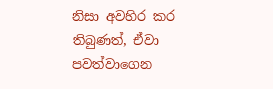නිසා අවහිර කර තිබුණත්, ඒවා පවත්වාගෙන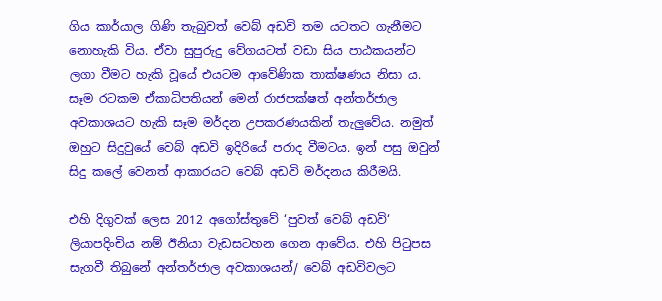ගිය කාර්යාල ගිණි තැබුවත් වෙබ් අඩවි තම යටතට ගැනීමට නොහැකි විය. ඒවා සුපුරුදු වේගයටත් වඩා සිය පාඨකයන්ට ලගා වීමට හැකි වූයේ එයටම ආවේණික තාක්ෂණය නිසා ය. සෑම රටකම ඒකාධිපතියන් මෙන් රාජපක්ෂත් අන්තර්ජාල අවකාශයට හැකි සෑම මර්දන උපකරණයකින් තැලුවේය. නමුත් ඔහුට සිදුවුයේ වෙබ් අඩවි ඉදිරියේ පරාද වීමටය. ඉන් පසු ඔවුන් සිදු කලේ වෙනත් ආකාරයට වෙබ් අඩවි මර්දනය කිරීමයි.

එහි දිගුවක් ලෙස 2012 අගෝස්තුවේ ‘පුවත් වෙබ් අඩවි‘ ලියාපදිංචිය නම් ඊනියා වැඩසටහන ගෙන ආවේය. එහි පිටුපස සැගවී තිබු‍නේ අන්තර්ජාල අවකාශයන්/ වෙබ් අඩවිවලට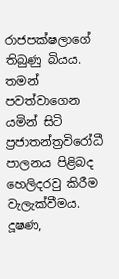රාජපක්ෂලාගේ තිබුණු බියය. තමන් පවත්වාගෙන යමින් සිටි ප්‍රජාතන්ත්‍රවිරෝධී පාලනය පිළිබද හෙලිදරවු කිරීම වැලැක්වීමය. දූෂණ,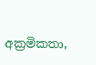අක්‍රමිකතා,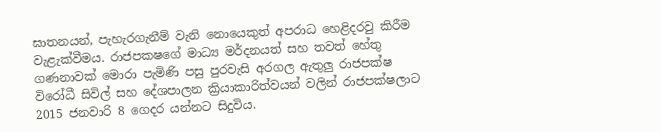ඝාතනයන්, පැහැරගැනීම් වැනි නොයෙකුත් අපරාධ හෙළිදරවු කිරීම වැළැක්වීමය. රාජපකෂගේ මාධ්‍ය මර්දනයත් සහ තවත් හේතු ගණනාවක් මොරා පැමිණි පසු පුරවැසි අරගල ඇතුලු රාජපක්ෂ විරෝධී සිවිල් සහ දේශපාලන ක්‍රියාකාරිත්වයන් වලින් රාජපක්ෂලාට 2015 ජනවාරි 8 ගෙදර යන්නට සිදුවිය.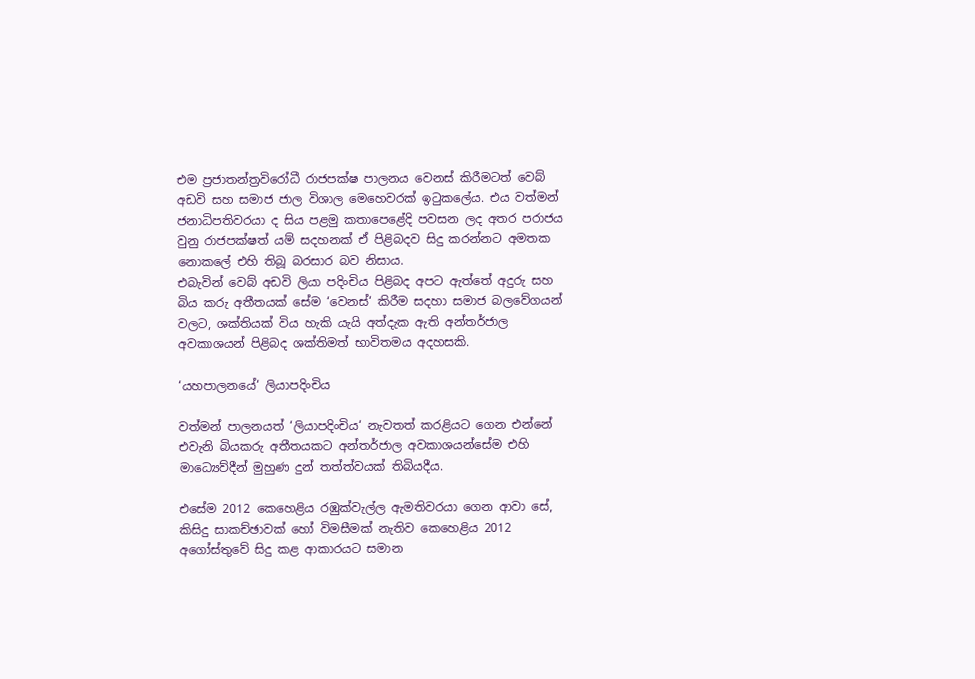එම ප්‍රජාතන්ත්‍රවිරෝධී රාජපක්ෂ පාලනය වෙනස් කිරීමටත් වෙබ් අඩවි සහ සමාජ ජාල විශාල මෙහෙවරක් ඉටුකලේය. එය වත්මන් ජනාධිපතිවරයා ද සිය පළමු කතාපෙළේදි පවසන ලද අතර පරාජය වුනු රාජපක්ෂත් යම් සදහනක් ඒ පිළිබදව සිදු කරන්නට අමතක නොකලේ එහි තිබූ බරසාර බව නිසාය.
එබැවින් වෙබ් අඩවි ලියා පදිංචිය පිළිබද අපට ඇත්තේ අදුරු සහ බිය කරු අතීතයක් සේම ‘වෙනස්‘ කිරීම සදහා සමාජ බලවේගයන් වලට, ශක්තියක් විය හැකි යැයි අත්දැක ඇති අන්තර්ජාල අවකාශයන් පිළිබද ශක්තිමත් භාවිතමය අදහසකි.

‘යහපාලනයේ‘ ලියාපදිංචිය

වත්මන් පාලනයත් ‘ලියාපදිංචිය‘ නැවතත් කරළියට ගෙන එන්නේ එවැනි බියකරු අතීතයකට අන්තර්ජාල අවකාශයන්සේම එහි මාධ්‍යෙව්දීන් මුහුණ දුන් තත්ත්වයක් තිබියදීය.

එසේම 2012 කෙහෙළිය රඹුක්වැල්ල ඇමතිවරයා ගෙන ආවා සේ, කිසිදු සාකච්ඡාවක් හෝ විමසීමක් නැතිව කෙහෙළිය 2012 අගෝස්තුවේ සිදු කළ ආකාරයට සමාන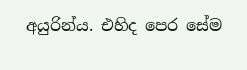අයුරින්ය. එහිද පෙර සේම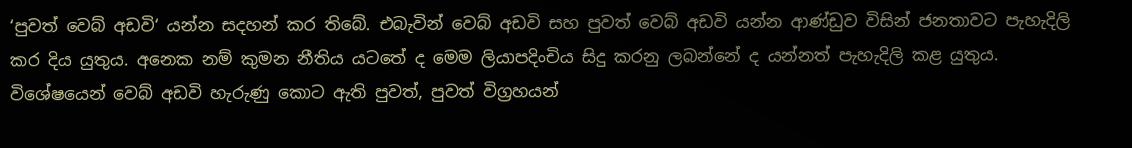‘පුවත් වෙබ් අඩවි‘ යන්න සදහන් කර තිබේ. එබැවින් වෙබ් අඩවි සහ පුවත් වෙබ් අඩවි යන්න ආණ්ඩුව විසින් ජනතාවට පැහැදිලි කර දිය යුතුය. අනෙක නම් කුමන නීතිය යටතේ ද මෙම ලියාපදිංචිය සිදු කරනු ලබන්නේ ද යන්නත් පැහැදිලි කළ යුතුය. විශේෂයෙන් වෙබ් අඩවි හැරුණු කොට ඇති පුවත්, පුවත් විග්‍රහයන්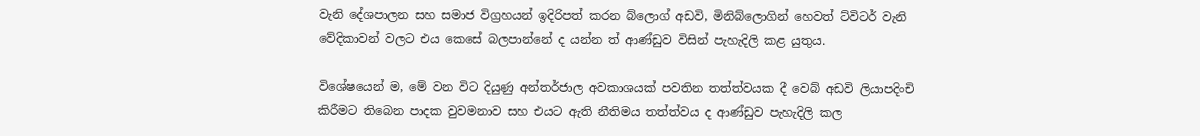වැනි දේශපාලන සහ සමාජ විග්‍රහයන් ඉදිරිපත් කරන බ්ලොග් අඩවි, මිනිබ්ලොගින් හෙවත් ට්විටර් වැනි වේදිකාවන් වලට එය කෙසේ බලපාන්නේ ද යන්න ත් ආණ්ඩුව විසින් පැහැදිලි කළ යුතුය.

විශේෂයෙන් ම, මේ වන විට දියුණු අන්තර්ජාල අවකාශයක් පවතින තත්ත්වයක දී වෙබ් අඩවි ලියාපදිංචි කිරීමට තිබෙන පාදක වුවමනාව සහ එයට ඇති නීතිමය තත්ත්වය ද ආණ්ඩුව පැහැදිලි කල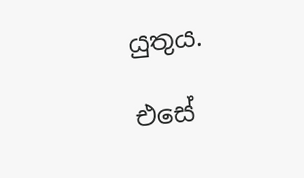යුතුය.

එසේ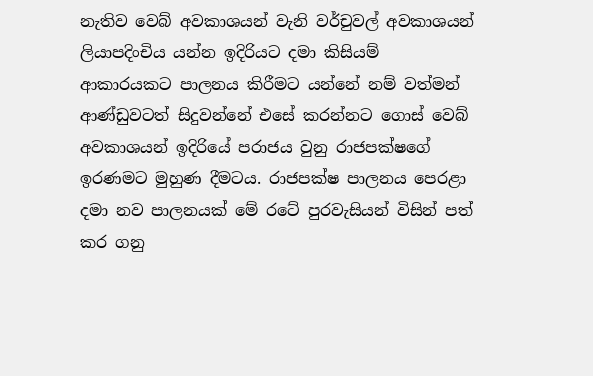නැතිව වෙබ් අවකාශයන් වැනි වර්චුවල් අවකාශයන් ලියාපදිංචිය යන්න ඉදිරියට දමා කිසියම් ආකාරයකට පාලනය කිරීමට යන්නේ නම් වත්මන් ආණ්ඩුවටත් සිදුවන්නේ එසේ කරන්නට ගොස් වෙබ් අවකාශයන් ඉදිරියේ පරාජය වුනු රාජපක්ෂගේ ඉරණමට මුහුණ දීමටය. රාජපක්ෂ පාලනය පෙරළා දමා නව පාලනයක් මේ රටේ පුරවැසියන් විසින් පත් කර ගනු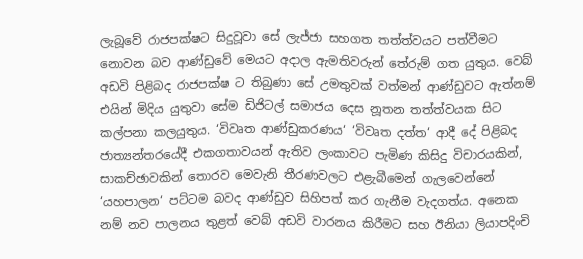ලැබූවේ රාජපක්ෂට සිදුවූවා සේ ලැජ්ජා සහගත තත්ත්වයට පත්වීමට නොවන බව ආණ්ඩුවේ මෙයට අදාල ඇමතිවරුන් තේරුම් ගත යුතුය. වෙබ් අඩවි පිළිබද රාජපක්ෂ ට තිබුණා සේ උමතුවක් වත්මන් ආණ්ඩුවට ඇත්නම් එයින් මිදිය යුතුවා සේම ඩිජිටල් සමාජය දෙස නූතන තත්ත්වයක සිට කල්පනා කලයුතුය. ‘විවෘත ආණ්ඩුකරණය‘ ‘විවෘත දත්ත‘ ආදී දේ පිළිබද ජාත්‍යන්තරයේදී එකගතාවයන් ඇතිව ලංකාවට පැමිණ කිසිදු විචාරයකින්, සාකච්ඡාවකින් තොරව මෙවැනි තීරණවලට එළැබීමෙන් ගැලවෙන්නේ ‘යහපාලන‘ පට්ටම බවද ආණ්ඩුව සිහිපත් කර ගැනීම වැදගත්ය. අනෙක නම් නව පාලනය තුළත් වෙබ් අඩවි වාරනය කිරීමට සහ ඊනියා ලියාපදිංචි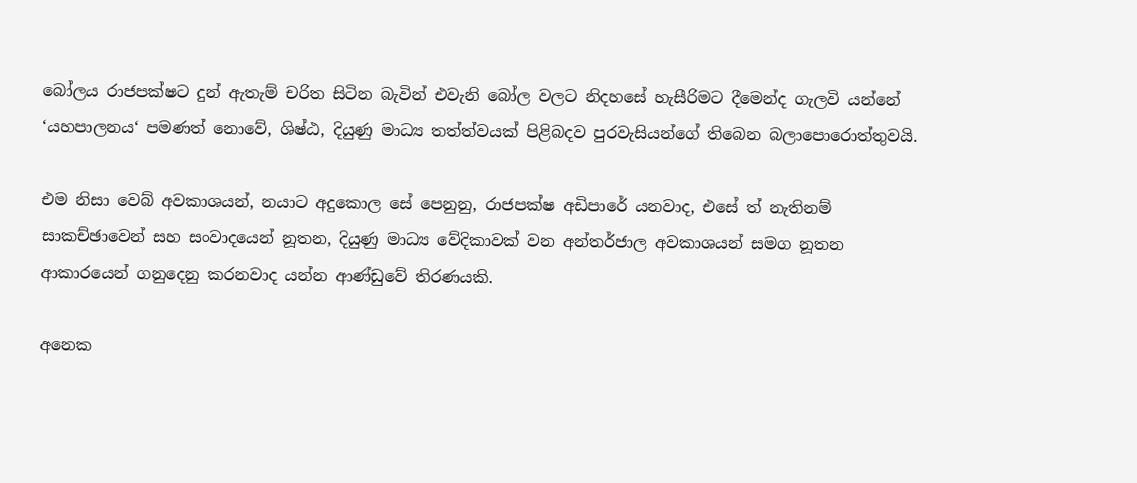බෝලය රාජපක්ෂට දුන් ඇතැම් චරිත සිටින බැවින් එවැනි බෝල වලට නිදහසේ හැසීරිමට දීමෙන්ද ගැලවි යන්නේ ‘යහපාලනය‘ පමණත් නොවේ, ශිෂ්ඨ, දියුණු මාධ්‍ය තත්ත්වයක් පිළිබදව පුරවැසියන්ගේ තිබෙන බලාපොරොත්තුවයි.

එම නිසා වෙබ් අවකාශයන්, නයාට අදුකොල සේ පෙනුනු, රාජපක්ෂ අඩිපාරේ යනවාද, එසේ ත් නැතිනම් සාකච්ඡාවෙන් සහ සංවාදයෙන් නූතන, දියුණු මාධ්‍ය වේදිකාවක් වන අන්තර්ජාල අවකාශයන් සමග නූතන ආකාරයෙන් ගනුදෙනු කරනවාද යන්න ආණ්ඩුවේ තිරණයකි.

අනෙක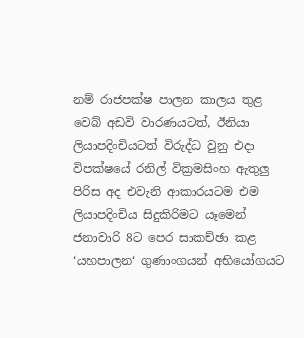නම් රාජපක්ෂ පාලන කාලය තුළ වෙබ් අඩවි වාරණයටත්, ඊනියා ලියාපදිංචියටත් විරුද්ධ වුනු එදා විපක්ෂයේ රනිල් වික්‍රමසිංහ ඇතුලු පිරිස අද එවැනි ආකාරයටම එම ලියාපදිංචිය සිදුකිරිමට යෑමෙන් ජනාවාරි 8ට පෙර සාකච්ඡා කළ ‘යහපාලන‘ ගුණාංගයන් අභියෝගයට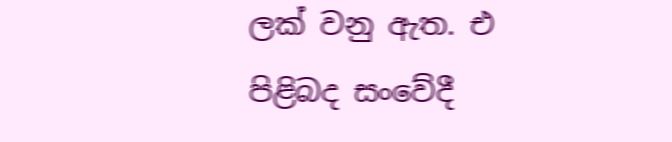ලක් වනු ඇත. එ පිළිබද සංවේදී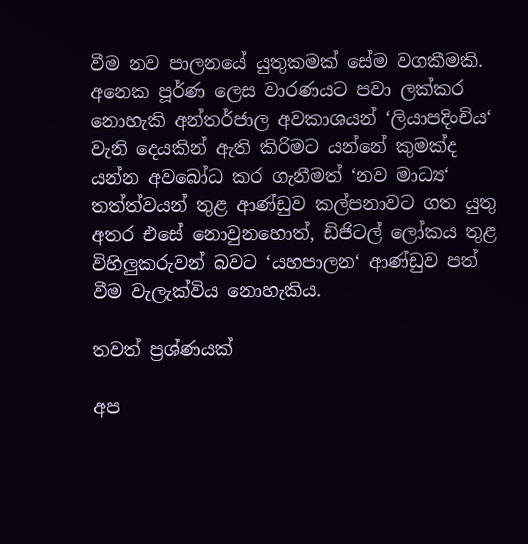වීම නව පාලනයේ යුතුකමක් සේම වගකීමකි. අනෙක පූර්ණ ලෙස වාරණයට පවා ලක්කර නොහැකි අන්තර්ජාල අවකාශයන් ‘ලියාපදිංචිය‘ වැනි දෙයකින් ඇති කිරිමට යන්නේ කුමක්ද යන්න අවබෝධ කර ගැනීමත් ‘නව මාධ්‍ය‘ තත්ත්වයන් තුළ ආණ්ඩුව කල්පනාවට ගත යුතු අතර එසේ නොවුනහොත්, ඩිජිටල් ලෝකය තුළ විහිලුකරුවන් බවට ‘යහපාලන‘ ආණ්ඩුව පත් වීම වැලැක්විය නොහැකිය.

තවත් ප්‍රශ්ණයක්

අප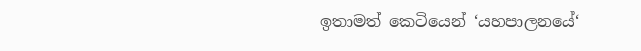ඉතාමත් කෙටියෙන් ‘යහපාලනයේ‘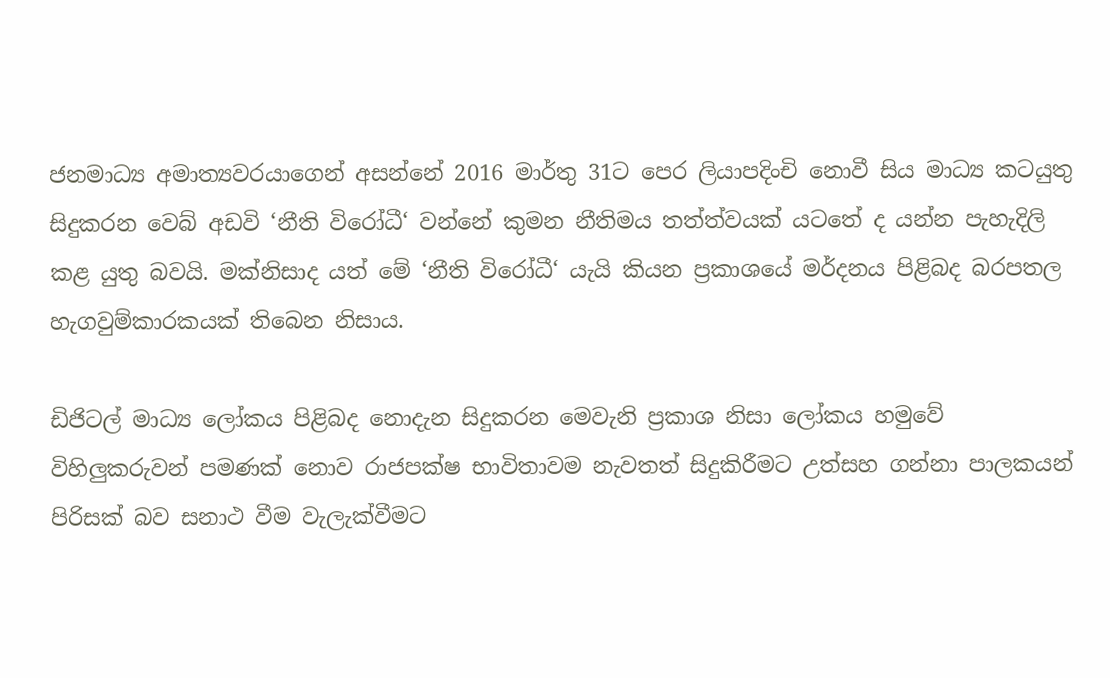ජනමාධ්‍ය අමාත්‍යවරයාගෙන් අසන්නේ 2016 මාර්තු 31ට පෙර ලියාපදිංචි නොවී සිය මාධ්‍ය කටයුතු සිදුකරන වෙබ් අඩවි ‘නීති විරෝධී‘ වන්නේ කුමන නීතිමය තත්ත්වයක් යටතේ ද යන්න පැහැදිලි කළ යුතු බවයි. මක්නිසාද යත් මේ ‘නීති විරෝධී‘ යැයි කියන ප්‍රකාශයේ මර්දනය පිළිබද බරපතල හැගවුම්කාරකයක් තිබෙන නිසාය.

ඩිජිටල් මාධ්‍ය ලෝකය පිළිබද නොදැන සිදුකරන මෙවැනි ප්‍රකාශ නිසා ලෝකය හමුවේ විහිලුකරුවන් පමණක් නොව රාජපක්ෂ භාවිතාවම නැවතත් සිදුකිරීමට උත්සහ ගන්නා පාලකයන් පිරිසක් බව සනාථ වීම වැලැක්වීමට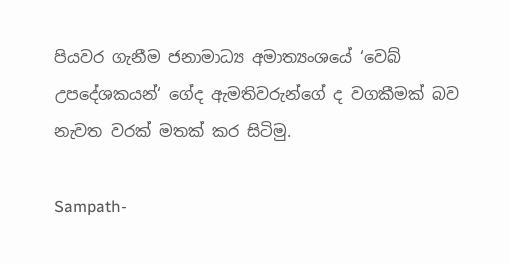පියවර ගැනීම ජනාමාධ්‍ය අමාත්‍යංශයේ ‘වෙබ් උපදේශකයන්‘ ගේද ඇමතිවරුන්ගේ ද වගකීමක් බව නැවත වරක් මතක් කර සිටිමු.

Sampath-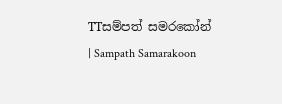TTසම්පත් සමරකෝන් | Sampath Samarakoon